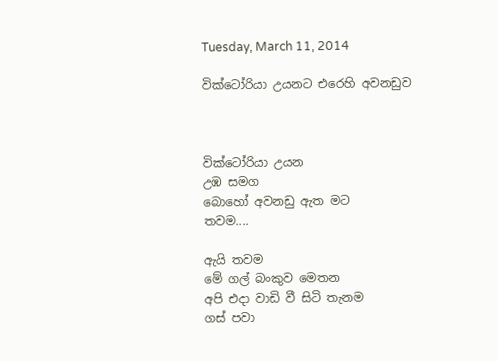Tuesday, March 11, 2014

වික්ටෝරියා උයනට එරෙහි අවනඩුව



වික්ටෝරියා උයන
උඹ සමග
බොහෝ අවනඩු ඇත මට
තවම....

ඇයි තවම
මේ ගල් බංකුව මෙතන
අපි එදා වාඩි වී සිටි තැනම
ගස් පවා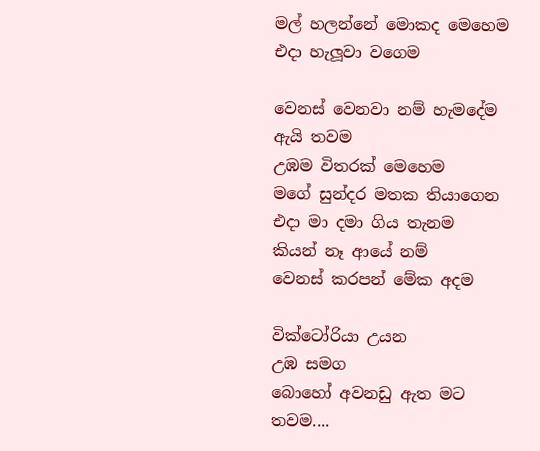මල් හලන්නේ මොකද මෙහෙම
එදා හැලූවා වගෙම

වෙනස් වෙනවා නම් හැමදේම
ඇයි තවම
උඹම විතරක් මෙහෙම
මගේ සුන්දර මතක තියාගෙන
එදා මා දමා ගිය තැනම
කියන් නෑ ආයේ නම්
වෙනස් කරපන් මේක අදම

වික්ටෝරියා උයන
උඹ සමග
බොහෝ අවනඩු ඇත මට
තවම....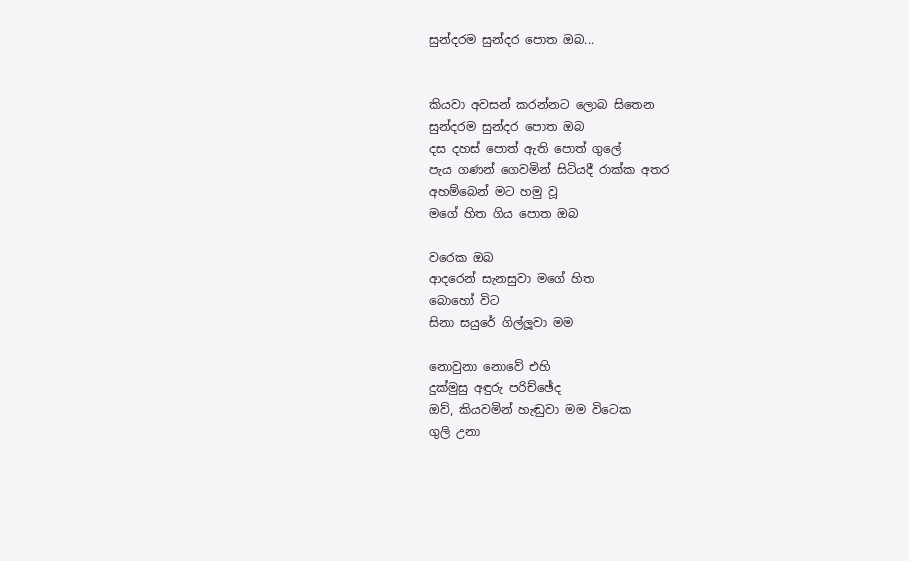සුන්දරම සුන්දර පොත ඔබ...


කියවා අවසන් කරන්නට ලොබ සිතෙන
සුන්දරම සුන්දර පොත ඔබ
දස දහස් පොත් ඇති පොත් ගුලේ
පැය ගණන් ගෙවමින් සිටියදී රාක්ක අතර
අහම්බෙන් මට හමු වූ
මගේ හිත ගිය පොත ඔබ

වරෙක ඔබ
ආදරෙන් සැනසුවා මගේ හිත
බොහෝ විට
සිනා සයුරේ ගිල්ලූවා මම

නොවුනා නොවේ එහි
දුක්මුසු අඳුරු පරිච්ඡේද
ඔව්, කියවමින් හැඬුවා මම විටෙක
ගුලි උනා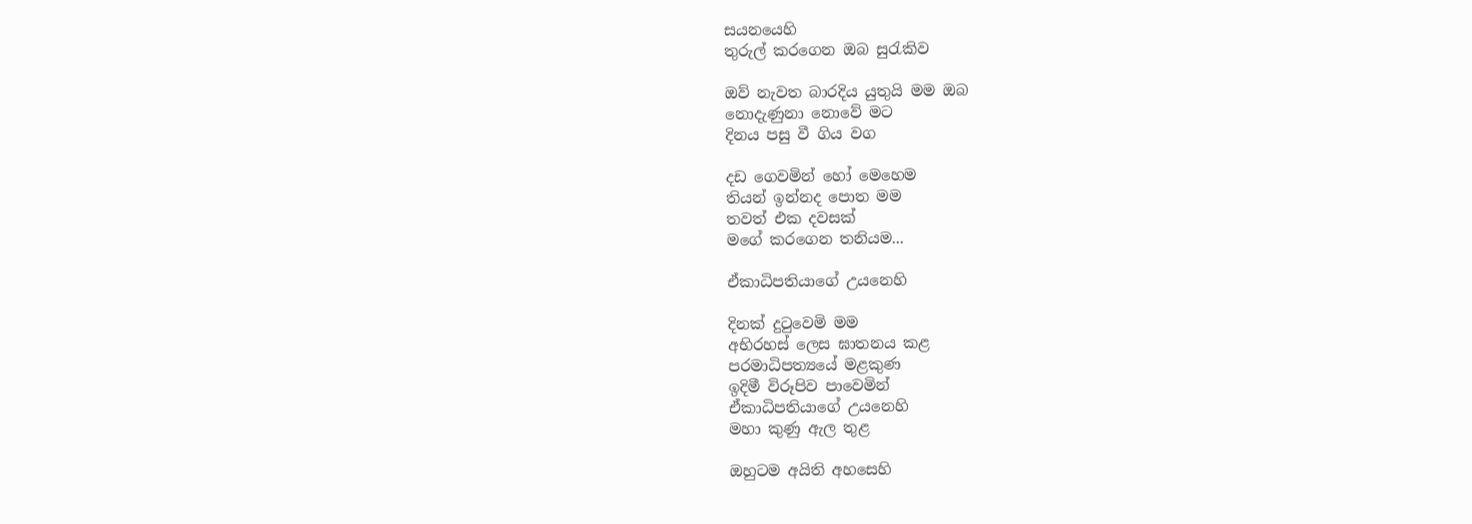සයනයෙහි
තුරුල් කරගෙන ඔබ සුරැකිව

ඔව් නැවත බාරදිය යුතුයි මම ඔබ
නොදැණුනා නොවේ මට
දිනය පසු වී ගිය වග

දඩ ගෙවමින් හෝ මෙහෙම
තියන් ඉන්නද පොත මම
තවත් එක දවසක්
මගේ කරගෙන තනියම...

ඒකාධිපතියාගේ උයනෙහි

දිනක් දුටුවෙමි මම
අභිරහස් ලෙස ඝාතනය කළ
පරමාධිපත්‍යයේ මළකුණ
ඉදිමී විරූපිව පාවෙමින්
ඒකාධිපතියාගේ උයනෙහි
මහා කුණු ඇල තුළ

ඔහුටම අයිති අහසෙහි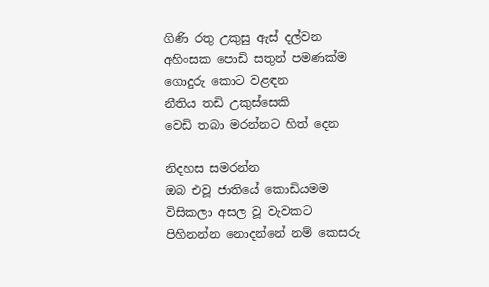ගිණි රතු උකුසු ඇස් දල්වන
අහිංසක පොඩි සතුන් පමණක්ම
ගොදුරු කොට වළඳන
නීතිය තඩි උකුස්සෙකි
වෙඩි තබා මරන්නට හිත් දෙන

නිදහස සමරන්න
ඔබ එවූ ජාතියේ කොඩියමම
විසිකලා අසල වූ වැවකට
පිහිනන්න නොදන්නේ නම් කෙසරු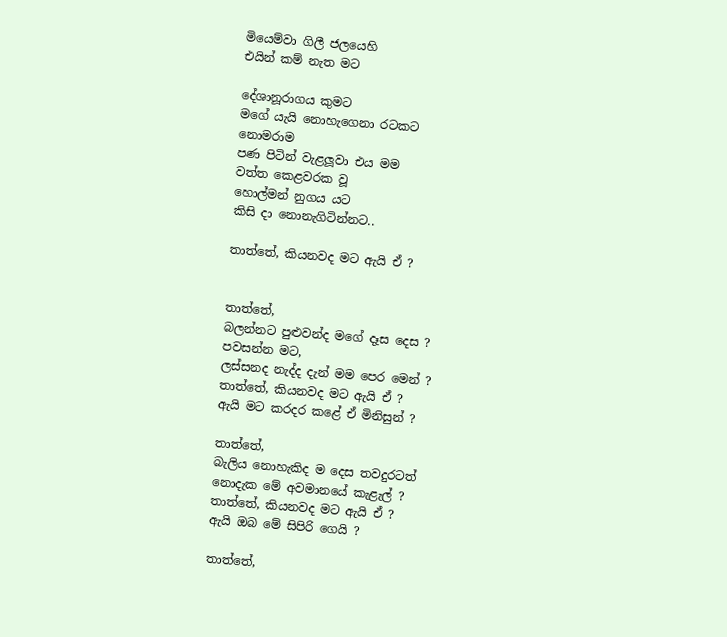මියෙම්වා ගිලී ජලයෙහි
එයින් කම් නැත මට

දේශානූරාගය කුමට
මගේ යැයි නොහැගෙනා රටකට
නොමරාම
පණ පිටින් වැළලූවා එය මම
වත්ත කෙළවරක වූ
හොල්මන් නුගය යට
කිසි දා නොනැගිටින්නට..

තාත්තේ, කියනවද මට ඇයි ඒ ?


තාත්තේ,
බලන්නට පුළුවන්ද මගේ දෑස දෙස ?
පවසන්න මට,
ලස්සනද නැද්ද දැන් මම පෙර මෙන් ?
තාත්තේ, කියනවද මට ඇයි ඒ ?
ඇයි මට කරදර කළේ ඒ මිනිසුන් ?

තාත්තේ,
බැලිය නොහැකිද ම දෙස තවදුරටත්
නොදැක මේ අවමානයේ කැළැල් ?
තාත්තේ, කියනවද මට ඇයි ඒ ?
ඇයි ඔබ මේ සිපිරි ගෙයි ?

තාත්තේ,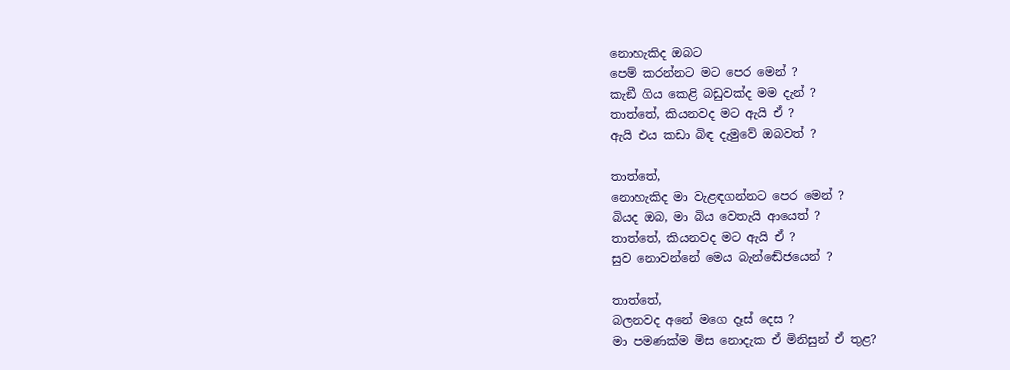නොහැකිද ඔබට
පෙම් කරන්නට මට පෙර මෙන් ?
කැඞී ගිය කෙළි බඩුවක්ද මම දැන් ?
තාත්තේ, කියනවද මට ඇයි ඒ ?
ඇයි එය කඩා බිඳ දැමුවේ ඔබවත් ?

තාත්තේ,
නොහැකිද මා වැළඳගන්නට පෙර මෙන් ?
බියද ඔබ, මා බිය වෙතැයි ආයෙත් ?
තාත්තේ, කියනවද මට ඇයි ඒ ?
සුව නොවන්නේ මෙය බැන්ඬේජයෙන් ?

තාත්තේ,
බලනවද අනේ මගෙ දෑස් දෙස ?
මා පමණක්ම මිස නොදැක ඒ මිනිසුන් ඒ තුළ?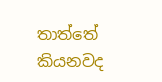තාත්තේ කියනවද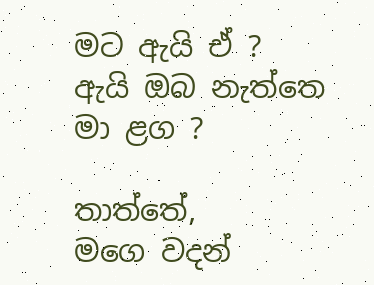මට ඇයි ඒ ?
ඇයි ඔබ නැත්තෙ මා ළග ?

තාත්තේ,
මගෙ වදන්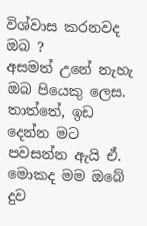විශ්වාස කරනවද ඔබ ?
අසමත් උනේ නැහැ ඔබ පියෙකු ලෙස.
තාත්තේ, ඉඩ දෙන්න මට පවසන්න ඇයි ඒ.
මොකද මම ඔබේ දුව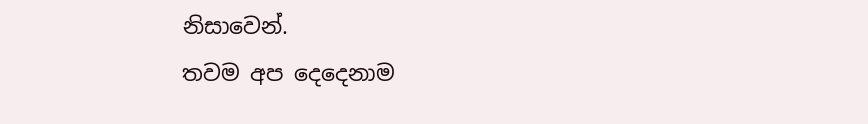නිසාවෙන්.
තවම අප දෙදෙනාම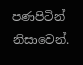පණපිටින් නිසාවෙන්.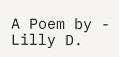A Poem by - Lilly D.